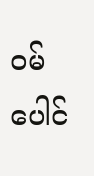ဝမ်ပေါင်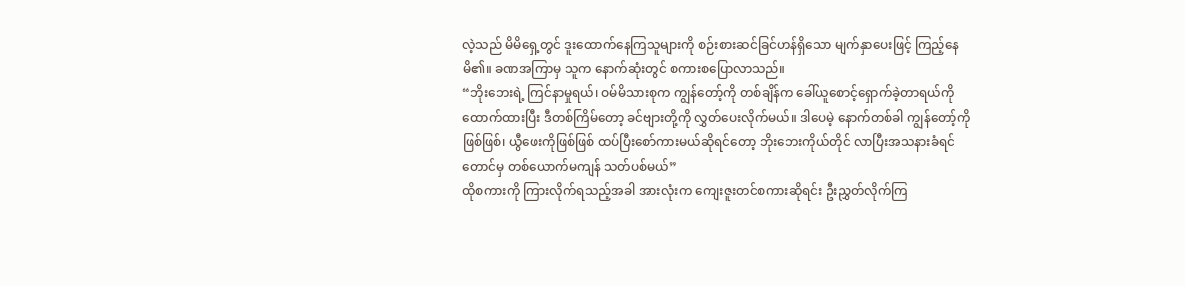လဲ့သည် မိမိရှေ့တွင် ဒူးထောက်နေကြသူများကို စဉ်းစားဆင်ခြင်ဟန်ရှိသော မျက်နှာပေးဖြင့် ကြည့်နေမိ၏။ ခဏအကြာမှ သူက နောက်ဆုံးတွင် စကားစပြောလာသည်။
“ဘိုးဘေးရဲ့ ကြင်နာမှုရယ်၊ ဝမ်မိသားစုက ကျွန်တော့်ကို တစ်ချိန်က ခေါ်ယူစောင့်ရှောက်ခဲ့တာရယ်ကို ထောက်ထားပြီး ဒီတစ်ကြိမ်တော့ ခင်ဗျားတို့ကို လွှတ်ပေးလိုက်မယ်။ ဒါပေမဲ့ နောက်တစ်ခါ ကျွန်တော့်ကိုဖြစ်ဖြစ်၊ ယွီဖေးကိုဖြစ်ဖြစ် ထပ်ပြီးစော်ကားမယ်ဆိုရင်တော့ ဘိုးဘေးကိုယ်တိုင် လာပြီးအသနားခံရင်တောင်မှ တစ်ယောက်မကျန် သတ်ပစ်မယ်”
ထိုစကားကို ကြားလိုက်ရသည့်အခါ အားလုံးက ကျေးဇူးတင်စကားဆိုရင်း ဦးညွှတ်လိုက်ကြ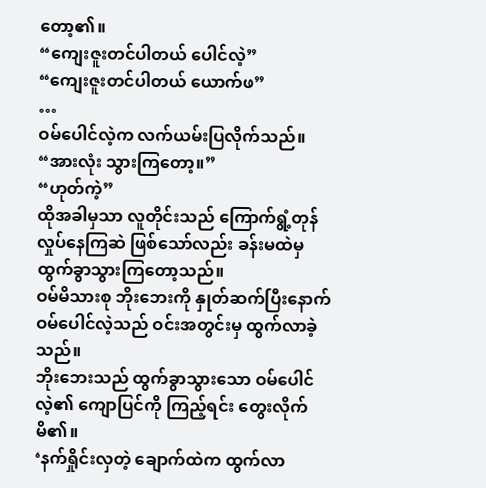တော့၏။
“ကျေးဇူးတင်ပါတယ် ပေါင်လဲ့”
“ကျေးဇူးတင်ပါတယ် ယောက်ဖ”
…
ဝမ်ပေါင်လဲ့က လက်ယမ်းပြလိုက်သည်။ “အားလုံး သွားကြတော့။”
“ဟုတ်ကဲ့”
ထိုအခါမှသာ လူတိုင်းသည် ကြောက်ရွံ့တုန်လှုပ်နေကြဆဲ ဖြစ်သော်လည်း ခန်းမထဲမှ ထွက်ခွာသွားကြတော့သည်။
ဝမ်မိသားစု ဘိုးဘေးကို နှုတ်ဆက်ပြီးနောက် ဝမ်ပေါင်လဲ့သည် ဝင်းအတွင်းမှ ထွက်လာခဲ့သည်။
ဘိုးဘေးသည် ထွက်ခွာသွားသော ဝမ်ပေါင်လဲ့၏ ကျောပြင်ကို ကြည့်ရင်း တွေးလိုက်မိ၏။
‘နက်ရှိုင်းလှတဲ့ ချောက်ထဲက ထွက်လာ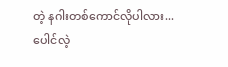တဲ့ နဂါးတစ်ကောင်လိုပါလား... ပေါင်လဲ့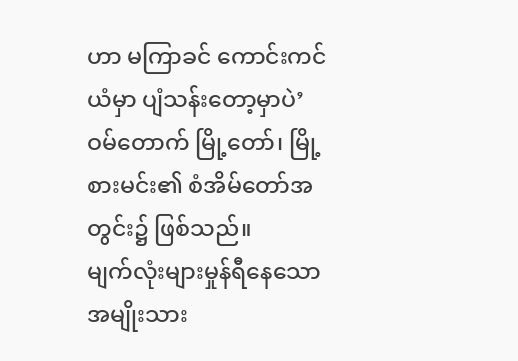ဟာ မကြာခင် ကောင်းကင်ယံမှာ ပျံသန်းတော့မှာပဲ’
ဝမ်တောက် မြို့တော်၊ မြို့စားမင်း၏ စံအိမ်တော်အတွင်း၌ ဖြစ်သည်။
မျက်လုံးများမှုန်ရီနေသော အမျိုးသား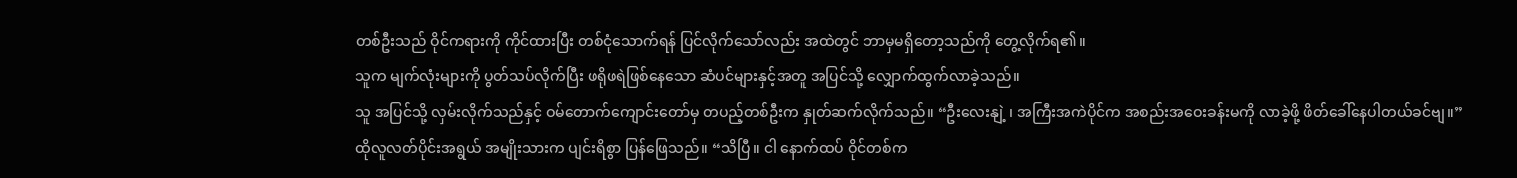တစ်ဦးသည် ဝိုင်ကရားကို ကိုင်ထားပြီး တစ်ငုံသောက်ရန် ပြင်လိုက်သော်လည်း အထဲတွင် ဘာမှမရှိတော့သည်ကို တွေ့လိုက်ရ၏။
သူက မျက်လုံးများကို ပွတ်သပ်လိုက်ပြီး ဖရိုဖရဲဖြစ်နေသော ဆံပင်များနှင့်အတူ အပြင်သို့ လျှောက်ထွက်လာခဲ့သည်။
သူ အပြင်သို့ လှမ်းလိုက်သည်နှင့် ဝမ်တောက်ကျောင်းတော်မှ တပည့်တစ်ဦးက နှုတ်ဆက်လိုက်သည်။ “ဦးလေးနျဲ့ ၊ အကြီးအကဲပိုင်က အစည်းအဝေးခန်းမကို လာခဲ့ဖို့ ဖိတ်ခေါ်နေပါတယ်ခင်ဗျ။”
ထိုလူလတ်ပိုင်းအရွယ် အမျိုးသားက ပျင်းရိစွာ ပြန်ဖြေသည်။ “သိပြီ။ ငါ နောက်ထပ် ဝိုင်တစ်က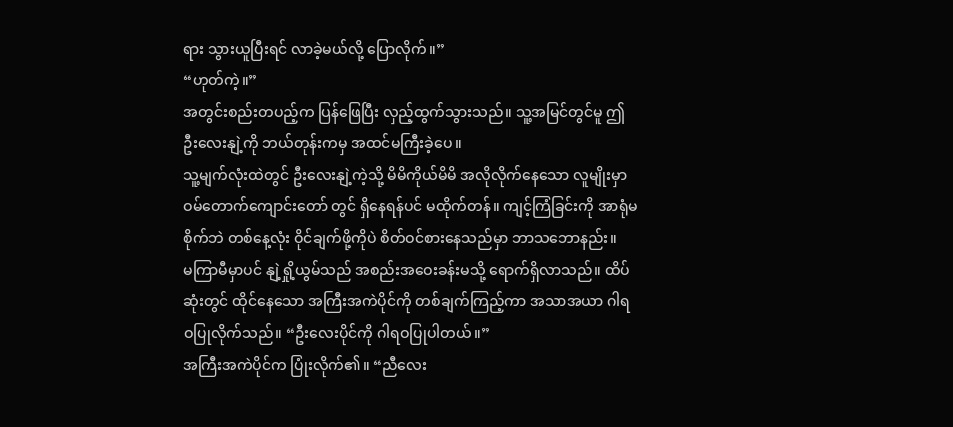ရား သွားယူပြီးရင် လာခဲ့မယ်လို့ ပြောလိုက်။”
“ဟုတ်ကဲ့။”
အတွင်းစည်းတပည့်က ပြန်ဖြေပြီး လှည့်ထွက်သွားသည်။ သူ့အမြင်တွင်မူ ဤဦးလေးနျဲ့ကို ဘယ်တုန်းကမှ အထင်မကြီးခဲ့ပေ။
သူ့မျက်လုံးထဲတွင် ဦးလေးနျဲ့ကဲ့သို့ မိမိကိုယ်မိမိ အလိုလိုက်နေသော လူမျိုးမှာ ဝမ်တောက်ကျောင်းတော် တွင် ရှိနေရန်ပင် မထိုက်တန်။ ကျင့်ကြံခြင်းကို အာရုံမစိုက်ဘဲ တစ်နေ့လုံး ဝိုင်ချက်ဖို့ကိုပဲ စိတ်ဝင်စားနေသည်မှာ ဘာသဘောနည်း။
မကြာမီမှာပင် နျဲ့ရှို့ယွမ်သည် အစည်းအဝေးခန်းမသို့ ရောက်ရှိလာသည်။ ထိပ်ဆုံးတွင် ထိုင်နေသော အကြီးအကဲပိုင်ကို တစ်ချက်ကြည့်ကာ အသာအယာ ဂါရဝပြုလိုက်သည်။ “ဦးလေးပိုင်ကို ဂါရဝပြုပါတယ်။”
အကြီးအကဲပိုင်က ပြုံးလိုက်၏။ “ညီလေး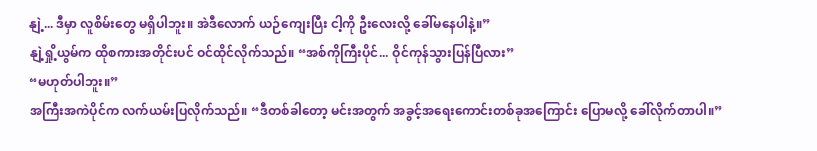နျဲ့... ဒီမှာ လူစိမ်းတွေ မရှိပါဘူး။ အဲဒီလောက် ယဉ်ကျေးပြီး ငါ့ကို ဦးလေးလို့ ခေါ်မနေပါနဲ့။”
နျဲ့ရှို့ယွမ်က ထိုစကားအတိုင်းပင် ဝင်ထိုင်လိုက်သည်။ “အစ်ကိုကြီးပိုင်... ဝိုင်ကုန်သွားပြန်ပြီလား”
“မဟုတ်ပါဘူး။”
အကြီးအကဲပိုင်က လက်ယမ်းပြလိုက်သည်။ “ဒီတစ်ခါတော့ မင်းအတွက် အခွင့်အရေးကောင်းတစ်ခုအကြောင်း ပြောမလို့ ခေါ်လိုက်တာပါ။”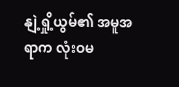နျဲ့ရှို့ယွမ်၏ အမူအရာက လုံးဝမ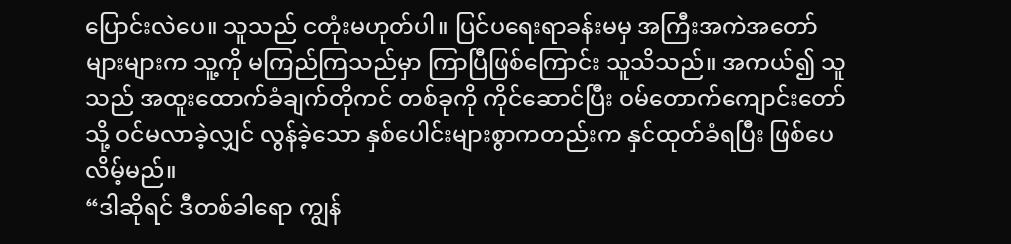ပြောင်းလဲပေ။ သူသည် ငတုံးမဟုတ်ပါ။ ပြင်ပရေးရာခန်းမမှ အကြီးအကဲအတော်များများက သူ့ကို မကြည်ကြသည်မှာ ကြာပြီဖြစ်ကြောင်း သူသိသည်။ အကယ်၍ သူသည် အထူးထောက်ခံချက်တိုကင် တစ်ခုကို ကိုင်ဆောင်ပြီး ဝမ်တောက်ကျောင်းတော် သို့ ဝင်မလာခဲ့လျှင် လွန်ခဲ့သော နှစ်ပေါင်းများစွာကတည်းက နှင်ထုတ်ခံရပြီး ဖြစ်ပေလိမ့်မည်။
“ဒါဆိုရင် ဒီတစ်ခါရော ကျွန်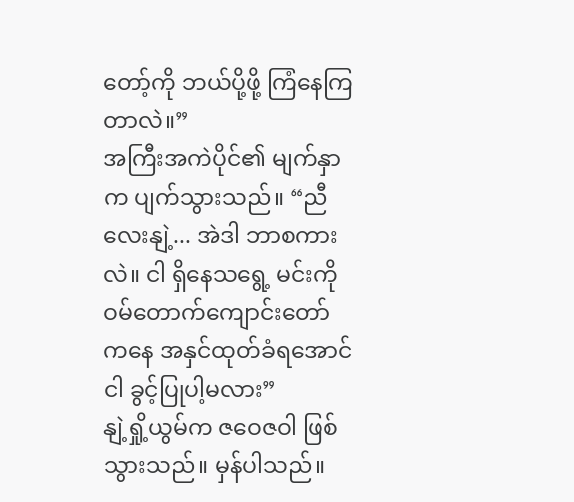တော့်ကို ဘယ်ပို့ဖို့ ကြံနေကြတာလဲ။”
အကြီးအကဲပိုင်၏ မျက်နှာက ပျက်သွားသည်။ “ညီလေးနျဲ့... အဲဒါ ဘာစကားလဲ။ ငါ ရှိနေသရွေ့ မင်းကို ဝမ်တောက်ကျောင်းတော် ကနေ အနှင်ထုတ်ခံရအောင် ငါ ခွင့်ပြုပါ့မလား”
နျဲ့ရှို့ယွမ်က ဇဝေဇဝါ ဖြစ်သွားသည်။ မှန်ပါသည်။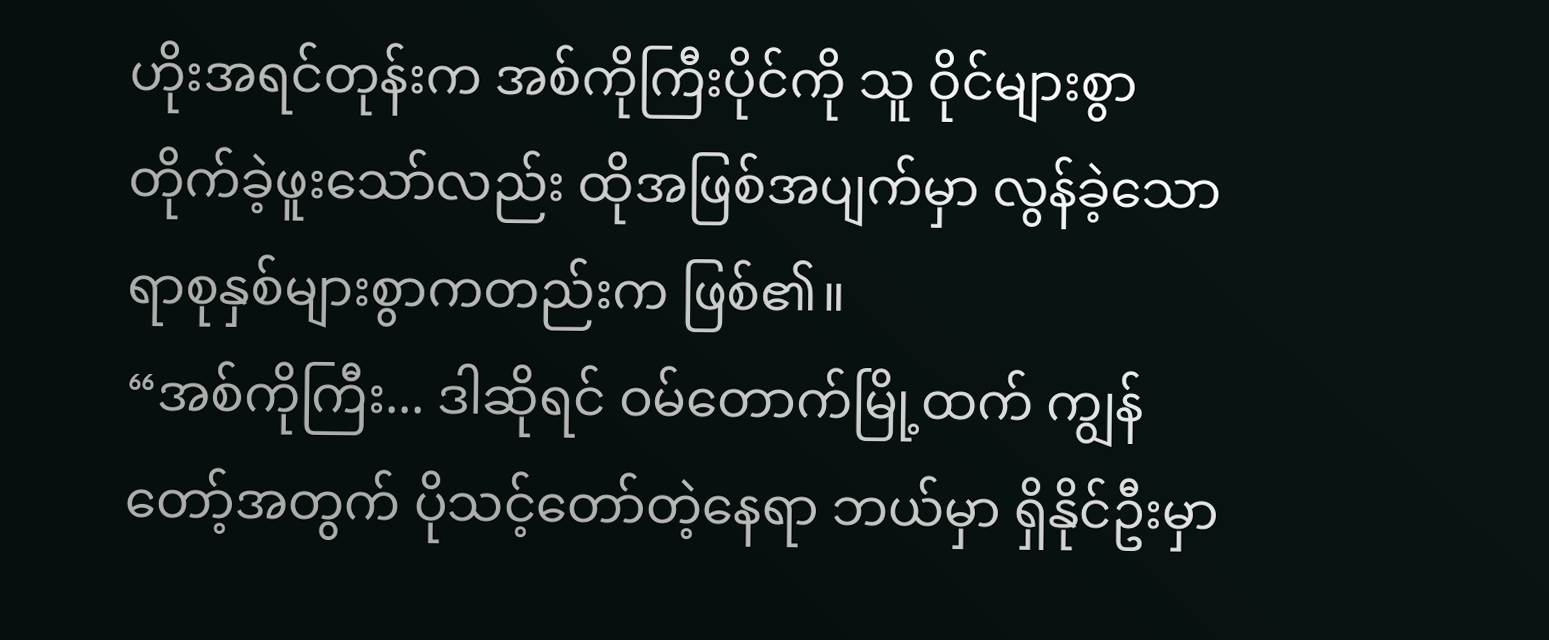ဟိုးအရင်တုန်းက အစ်ကိုကြီးပိုင်ကို သူ ဝိုင်များစွာ တိုက်ခဲ့ဖူးသော်လည်း ထိုအဖြစ်အပျက်မှာ လွန်ခဲ့သော ရာစုနှစ်များစွာကတည်းက ဖြစ်၏။
“အစ်ကိုကြီး... ဒါဆိုရင် ဝမ်တောက်မြို့ထက် ကျွန်တော့်အတွက် ပိုသင့်တော်တဲ့နေရာ ဘယ်မှာ ရှိနိုင်ဦးမှာ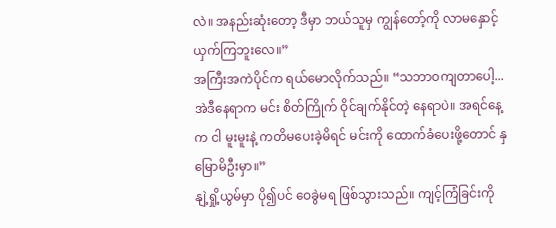လဲ။ အနည်းဆုံးတော့ ဒီမှာ ဘယ်သူမှ ကျွန်တော့်ကို လာမနှောင့်ယှက်ကြဘူးလေ။”
အကြီးအကဲပိုင်က ရယ်မောလိုက်သည်။ “သဘာဝကျတာပေါ့... အဲဒီနေရာက မင်း စိတ်ကြိုက် ဝိုင်ချက်နိုင်တဲ့ နေရာပဲ။ အရင်နေ့က ငါ မူးမူးနဲ့ ကတိမပေးခဲ့မိရင် မင်းကို ထောက်ခံပေးဖို့တောင် နှမြောမိဦးမှာ။”
နျဲ့ရှို့ယွမ်မှာ ပို၍ပင် ဝေခွဲမရ ဖြစ်သွားသည်။ ကျင့်ကြံခြင်းကို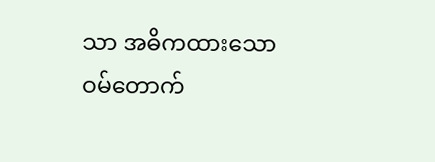သာ အဓိကထားသော ဝမ်တောက်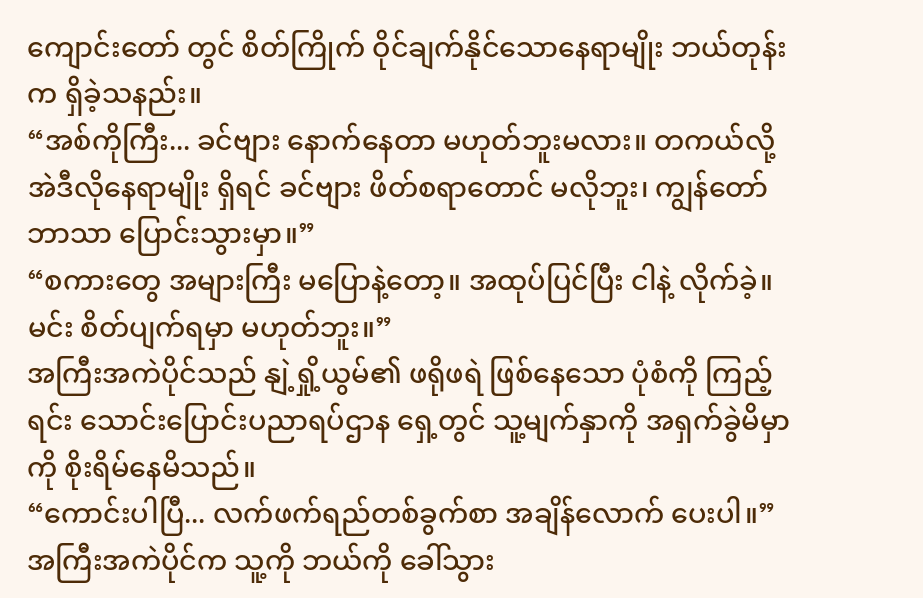ကျောင်းတော် တွင် စိတ်ကြိုက် ဝိုင်ချက်နိုင်သောနေရာမျိုး ဘယ်တုန်းက ရှိခဲ့သနည်း။
“အစ်ကိုကြီး... ခင်ဗျား နောက်နေတာ မဟုတ်ဘူးမလား။ တကယ်လို့ အဲဒီလိုနေရာမျိုး ရှိရင် ခင်ဗျား ဖိတ်စရာတောင် မလိုဘူး၊ ကျွန်တော်ဘာသာ ပြောင်းသွားမှာ။”
“စကားတွေ အများကြီး မပြောနဲ့တော့။ အထုပ်ပြင်ပြီး ငါနဲ့ လိုက်ခဲ့။ မင်း စိတ်ပျက်ရမှာ မဟုတ်ဘူး။”
အကြီးအကဲပိုင်သည် နျဲ့ရှို့ယွမ်၏ ဖရိုဖရဲ ဖြစ်နေသော ပုံစံကို ကြည့်ရင်း သောင်းပြောင်းပညာရပ်ဌာန ရှေ့တွင် သူ့မျက်နှာကို အရှက်ခွဲမိမှာကို စိုးရိမ်နေမိသည်။
“ကောင်းပါပြီ... လက်ဖက်ရည်တစ်ခွက်စာ အချိန်လောက် ပေးပါ။”
အကြီးအကဲပိုင်က သူ့ကို ဘယ်ကို ခေါ်သွား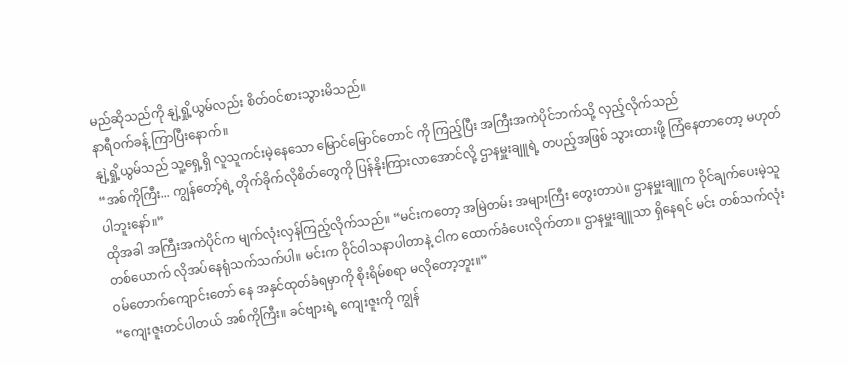မည်ဆိုသည်ကို နျဲ့ရှို့ယွမ်လည်း စိတ်ဝင်စားသွားမိသည်။
နာရီဝက်ခန့် ကြာပြီးနောက်။
နျဲ့ရှို့ယွမ်သည် သူ့ရှေ့ရှိ လူသူကင်းမဲ့နေသော မြောင်မြောင်တောင် ကို ကြည့်ပြီး အကြီးအကဲပိုင်ဘက်သို့ လှည့်လိုက်သည်
“အစ်ကိုကြီး... ကျွန်တော့်ရဲ့ တိုက်ခိုက်လိုစိတ်တွေကို ပြန်နိုးကြားလာအောင်လို့ ဌာနမှူးချူရဲ့ တပည့်အဖြစ် သွားထားဖို့ ကြံနေတာတော့ မဟုတ်ပါဘူးနော်။”
ထိုအခါ အကြီးအကဲပိုင်က မျက်လုံးလှန်ကြည့်လိုက်သည်။ “မင်းကတော့ အမြဲတမ်း အများကြီး တွေးတာပဲ။ ဌာနမှူးချူက ဝိုင်ချက်ပေးမဲ့သူတစ်ယောက် လိုအပ်နေရုံသက်သက်ပါ။ မင်းက ဝိုင်ဝါသနာပါတာနဲ့ ငါက ထောက်ခံပေးလိုက်တာ။ ဌာနမှူးချူသာ ရှိနေရင် မင်း တစ်သက်လုံး ဝမ်တောက်ကျောင်းတော် နေ အနှင်ထုတ်ခံရမှာကို စိုးရိမ်စရာ မလိုတော့ဘူး။”
“ကျေးဇူးတင်ပါတယ် အစ်ကိုကြီး။ ခင်ဗျားရဲ့ ကျေးဇူးကို ကျွန်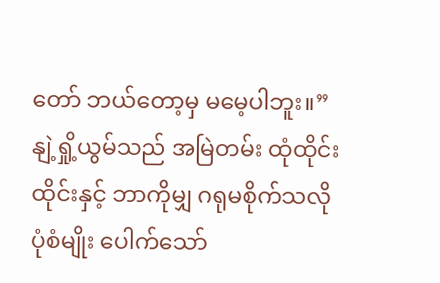တော် ဘယ်တော့မှ မမေ့ပါဘူး။”
နျဲ့ရှို့ယွမ်သည် အမြဲတမ်း ထုံထိုင်းထိုင်းနှင့် ဘာကိုမျှ ဂရုမစိုက်သလို ပုံစံမျိုး ပေါက်သော်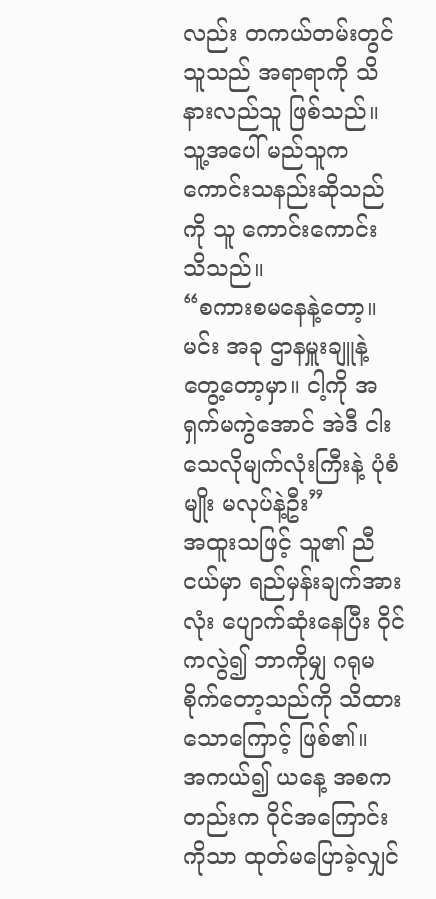လည်း တကယ်တမ်းတွင် သူသည် အရာရာကို သိနားလည်သူ ဖြစ်သည်။
သူ့အပေါ် မည်သူက ကောင်းသနည်းဆိုသည်ကို သူ ကောင်းကောင်း သိသည်။
“စကားစမနေနဲ့တော့။ မင်း အခု ဌာနမှူးချူနဲ့ တွေ့တော့မှာ။ ငါ့ကို အရှက်မကွဲအောင် အဲဒီ ငါးသေလိုမျက်လုံးကြီးနဲ့ ပုံစံမျိုး မလုပ်နဲ့ဦး”
အထူးသဖြင့် သူ၏ ညီငယ်မှာ ရည်မှန်းချက်အားလုံး ပျောက်ဆုံးနေပြီး ဝိုင်ကလွဲ၍ ဘာကိုမျှ ဂရုမစိုက်တော့သည်ကို သိထားသောကြောင့် ဖြစ်၏။
အကယ်၍ ယနေ့ အစကတည်းက ဝိုင်အကြောင်းကိုသာ ထုတ်မပြောခဲ့လျှင်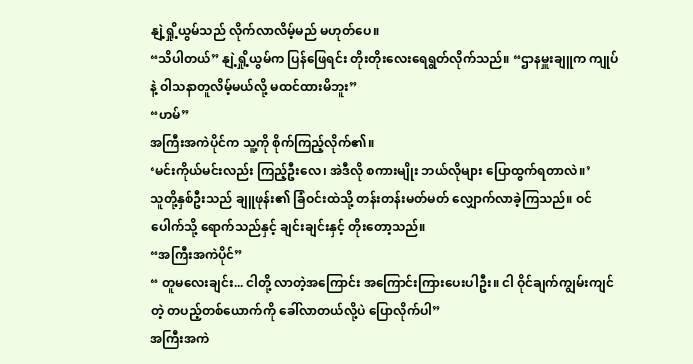နျဲ့ရှို့ယွမ်သည် လိုက်လာလိမ့်မည် မဟုတ်ပေ။
“သိပါတယ်” နျဲ့ရှို့ယွမ်က ပြန်ဖြေရင်း တိုးတိုးလေးရေရွတ်လိုက်သည်။ “ဌာနမှူးချူက ကျုပ်နဲ့ ဝါသနာတူလိမ့်မယ်လို့ မထင်ထားမိဘူး”
“ဟမ်”
အကြီးအကဲပိုင်က သူ့ကို စိုက်ကြည့်လိုက်၏။
‘မင်းကိုယ်မင်းလည်း ကြည့်ဦးလေ၊ အဲဒီလို စကားမျိုး ဘယ်လိုများ ပြောထွက်ရတာလဲ။’
သူတို့နှစ်ဦးသည် ချူဖုန်း၏ ခြံဝင်းထဲသို့ တန်းတန်းမတ်မတ် လျှောက်လာခဲ့ကြသည်။ ဝင်ပေါက်သို့ ရောက်သည်နှင့် ချင်းချင်းနှင့် တိုးတော့သည်။
“အကြီးအကဲပိုင်”
“ တူမလေးချင်း... ငါတို့ လာတဲ့အကြောင်း အကြောင်းကြားပေးပါဦး။ ငါ ဝိုင်ချက်ကျွမ်းကျင်တဲ့ တပည့်တစ်ယောက်ကို ခေါ်လာတယ်လို့ပဲ ပြောလိုက်ပါ”
အကြီးအကဲ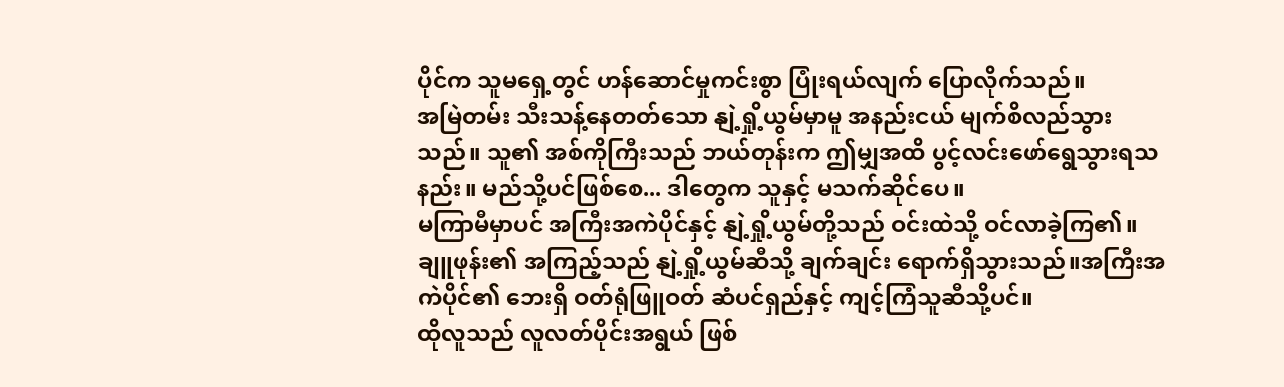ပိုင်က သူမရှေ့တွင် ဟန်ဆောင်မှုကင်းစွာ ပြုံးရယ်လျက် ပြောလိုက်သည်။
အမြဲတမ်း သီးသန့်နေတတ်သော နျဲ့ရှို့ယွမ်မှာမူ အနည်းငယ် မျက်စိလည်သွားသည်။ သူ၏ အစ်ကိုကြီးသည် ဘယ်တုန်းက ဤမျှအထိ ပွင့်လင်းဖော်ရွေသွားရသနည်း။ မည်သို့ပင်ဖြစ်စေ... ဒါတွေက သူနှင့် မသက်ဆိုင်ပေ။
မကြာမီမှာပင် အကြီးအကဲပိုင်နှင့် နျဲ့ရှို့ယွမ်တို့သည် ဝင်းထဲသို့ ဝင်လာခဲ့ကြ၏။
ချူဖုန်း၏ အကြည့်သည် နျဲ့ရှို့ယွမ်ဆီသို့ ချက်ချင်း ရောက်ရှိသွားသည်။အကြီးအကဲပိုင်၏ ဘေးရှိ ဝတ်ရုံဖြူဝတ် ဆံပင်ရှည်နှင့် ကျင့်ကြံသူဆီသို့ပင်။
ထိုလူသည် လူလတ်ပိုင်းအရွယ် ဖြစ်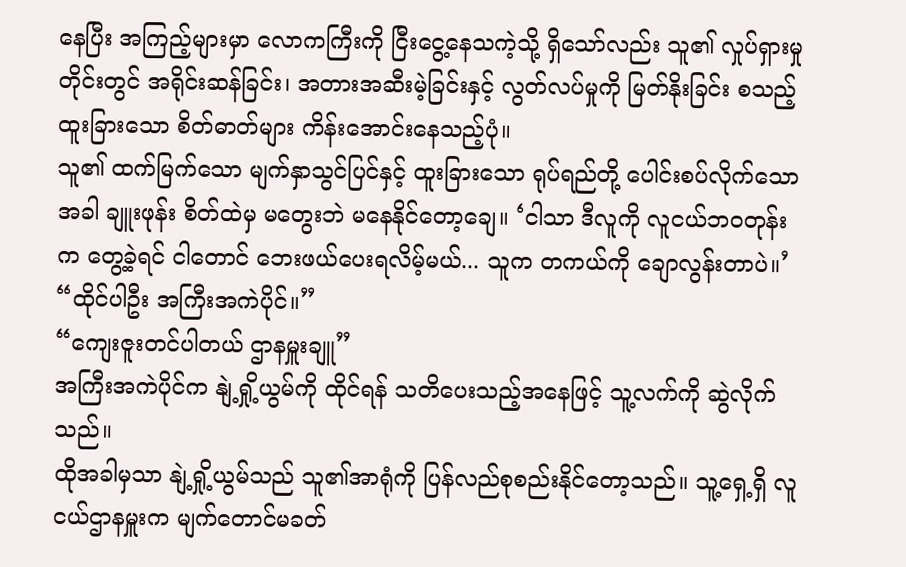နေပြီး အကြည့်များမှာ လောကကြီးကို ငြီးငွေ့နေသကဲ့သို့ ရှိသော်လည်း သူ၏ လှုပ်ရှားမှုတိုင်းတွင် အရိုင်းဆန်ခြင်း၊ အတားအဆီးမဲ့ခြင်းနှင့် လွတ်လပ်မှုကို မြတ်နိုးခြင်း စသည့် ထူးခြားသော စိတ်ဓာတ်များ ကိန်းအောင်းနေသည့်ပုံ။
သူ၏ ထက်မြက်သော မျက်နှာသွင်ပြင်နှင့် ထူးခြားသော ရုပ်ရည်တို့ ပေါင်းစပ်လိုက်သောအခါ ချူးဖုန်း စိတ်ထဲမှ မတွေးဘဲ မနေနိုင်တော့ချေ။ ‘ငါသာ ဒီလူကို လူငယ်ဘဝတုန်းက တွေ့ခဲ့ရင် ငါတောင် ဘေးဖယ်ပေးရလိမ့်မယ်... သူက တကယ်ကို ချောလွန်းတာပဲ။’
“ထိုင်ပါဦး အကြီးအကဲပိုင်။”
“ကျေးဇူးတင်ပါတယ် ဌာနမှူးချူ”
အကြီးအကဲပိုင်က နျဲ့ရှို့ယွမ်ကို ထိုင်ရန် သတိပေးသည့်အနေဖြင့် သူ့လက်ကို ဆွဲလိုက်သည်။
ထိုအခါမှသာ နျဲ့ရှို့ယွမ်သည် သူ၏အာရုံကို ပြန်လည်စုစည်းနိုင်တော့သည်။ သူ့ရှေ့ရှိ လူငယ်ဌာနမှူးက မျက်တောင်မခတ်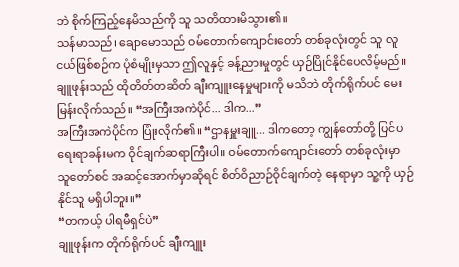ဘဲ စိုက်ကြည့်နေမိသည်ကို သူ သတိထားမိသွား၏။
သန်မာသည်၊ ချောမောသည် ဝမ်တောက်ကျောင်းတော် တစ်ခုလုံးတွင် သူ လူငယ်ဖြစ်စဉ်က ပုံစံမျိုးမှသာ ဤလူနှင့် ခန့်ညားမှုတွင် ယှဉ်ပြိုင်နိုင်ပေလိမ့်မည်။
ချူဖုန်းသည် ထိုတိတ်တဆိတ် ချီးကျူးနေမှုများကို မသိဘဲ တိုက်ရိုက်ပင် မေးမြန်းလိုက်သည်။ “အကြီးအကဲပိုင်... ဒါက...”
အကြီးအကဲပိုင်က ပြုံးလိုက်၏။ “ဌာနမှူးချူ... ဒါကတော့ ကျွန်တော်တို့ ပြင်ပရေးရာခန်းမက ဝိုင်ချက်ဆရာကြီးပါ။ ဝမ်တောက်ကျောင်းတော် တစ်ခုလုံးမှာ သူတော်စင် အဆင့်အောက်မှာဆိုရင် စိတ်ဝိညာဉ်ဝိုင်ချက်တဲ့ နေရာမှာ သူ့ကို ယှဉ်နိုင်သူ မရှိပါဘူး။”
“တကယ့် ပါရမီရှင်ပဲ”
ချူဖုန်းက တိုက်ရိုက်ပင် ချီးကျူး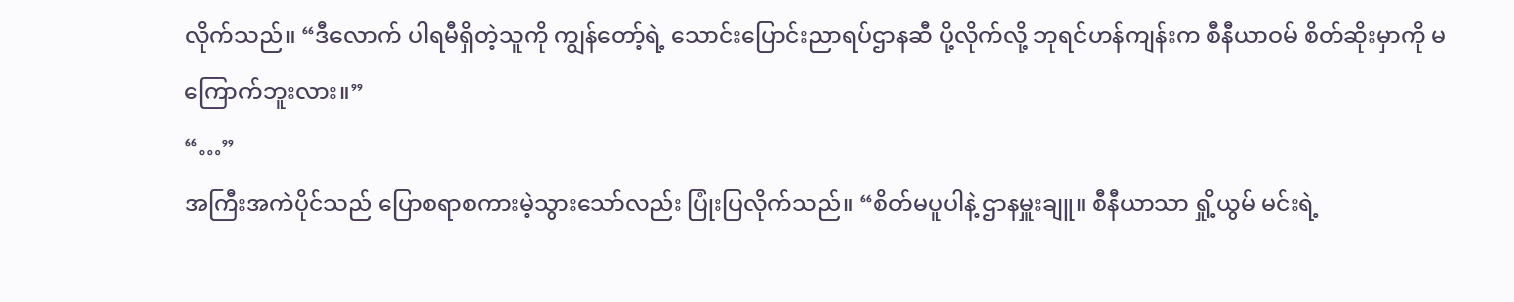လိုက်သည်။ “ဒီလောက် ပါရမီရှိတဲ့သူကို ကျွန်တော့်ရဲ့ သောင်းပြောင်းညာရပ်ဌာနဆီ ပို့လိုက်လို့ ဘုရင်ဟန်ကျန်းက စီနီယာဝမ် စိတ်ဆိုးမှာကို မကြောက်ဘူးလား။”
“…”
အကြီးအကဲပိုင်သည် ပြောစရာစကားမဲ့သွားသော်လည်း ပြုံးပြလိုက်သည်။ “စိတ်မပူပါနဲ့ ဌာနမှူးချူ။ စီနီယာသာ ရှို့ယွမ် မင်းရဲ့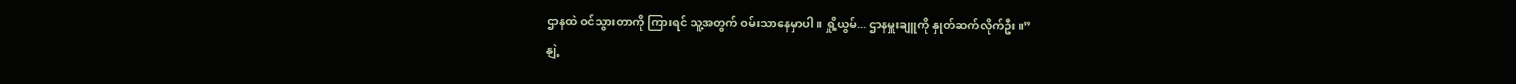ဌာနထဲ ဝင်သွားတာကို ကြားရင် သူ့အတွက် ဝမ်းသာနေမှာပါ။ ရှို့ယွမ်... ဌာနမှူးချူကို နှုတ်ဆက်လိုက်ဦး။”
နျဲ့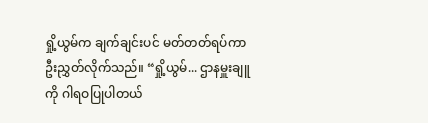ရှို့ယွမ်က ချက်ချင်းပင် မတ်တတ်ရပ်ကာ ဦးညွှတ်လိုက်သည်။ “ရှို့ယွမ်... ဌာနမှူးချူကို ဂါရဝပြုပါတယ်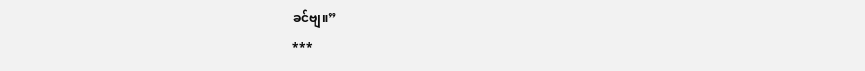ခင်ဗျ။”
***